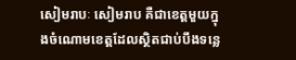សៀមរាបៈ សៀមរាប គឺជាខេត្ដមួយក្នុងចំណោមខេត្តដែលស្ថិតជាប់បឹងទន្លេ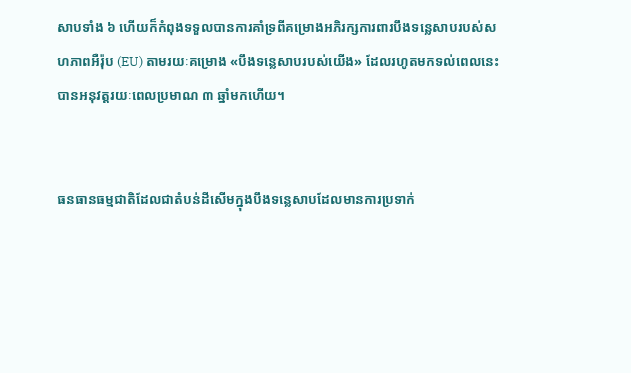សាបទាំង ៦ ហើយក៏កំពុងទទួលបានការគាំទ្រពីគម្រោងអភិរក្សការពារបឹងទន្លេសាបរបស់សហភាពអឺរ៉ុប (EU) តាមរយៈគម្រោង «បឹងទន្លេសាបរបស់យើង» ដែលរហូតមកទល់ពេលនេះបានអនុវត្តរយៈពេលប្រមាណ ៣ ឆ្នាំមកហើយ។


ធនធានធម្មជាតិដែលជាតំបន់ដីសើមក្នុងបឹងទន្លេសាបដែលមានការប្រទាក់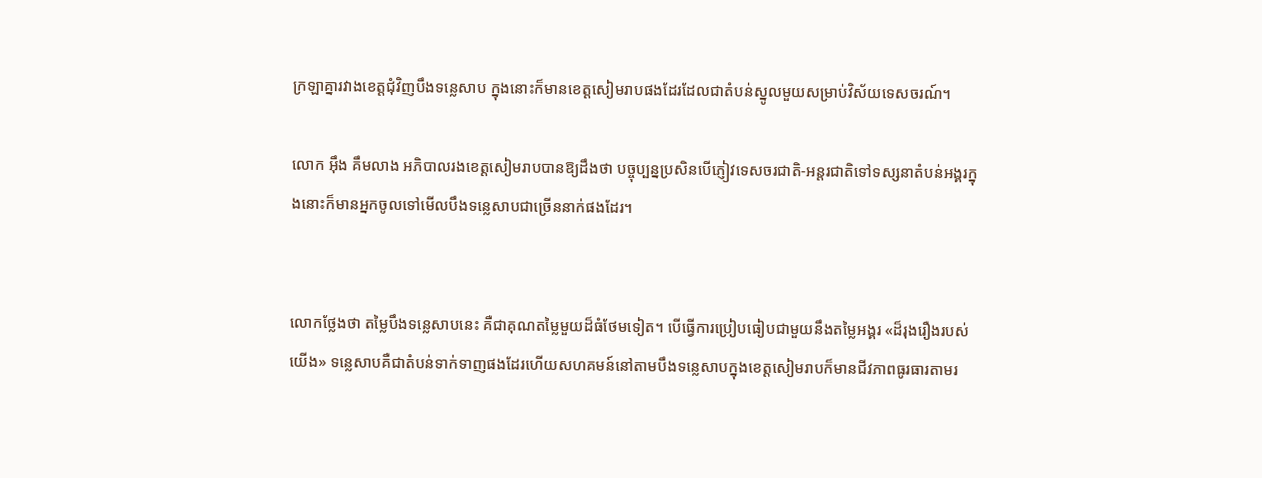ក្រឡាគ្នារវាងខេត្តជុំវិញបឹងទន្លេសាប ក្នុងនោះក៏មានខេត្តសៀមរាបផងដែរដែលជាតំបន់ស្នូលមួយសម្រាប់វិស័យទេសចរណ៍។

លោក អ៊ឹង គឹមលាង អភិបាលរងខេត្ដសៀមរាបបានឱ្យដឹងថា បច្ចុប្បន្នប្រសិនបើភ្ញៀវទេសចរជាតិ-អន្តរជាតិទៅទស្សនាតំបន់អង្គរក្នុងនោះក៏មានអ្នកចូលទៅមើលបឹងទន្លេសាបជាច្រើននាក់ផងដែរ។


លោកថ្លែងថា តម្លៃបឹងទន្លេសាបនេះ គឺជាគុណតម្លៃមួយដ៏ធំថែមទៀត។ បើធ្វើការប្រៀបធៀបជាមួយនឹងតម្លៃអង្គរ «ដ៏រុងរឿងរបស់យើង» ទន្លេសាបគឺជាតំបន់ទាក់ទាញផងដែរហើយសហគមន៍នៅតាមបឹងទន្លេសាបក្នុងខេត្តសៀមរាបក៏មានជីវភាពធូរធារតាមរ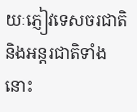យៈភ្ញៀវទេសចរជាតិនិងអន្តរជាតិទាំងនោះ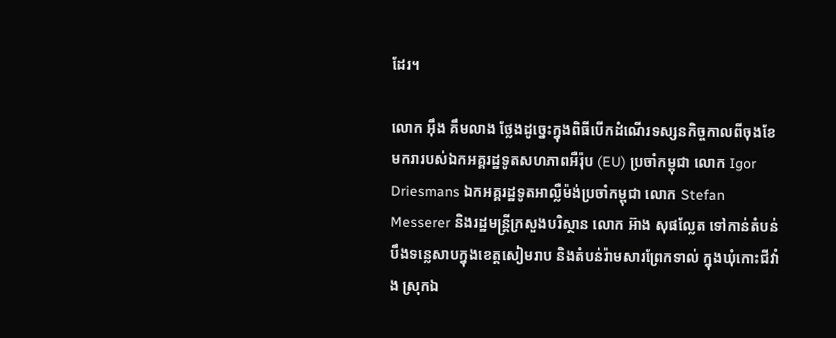ដែរ។

លោក អ៊ឹង គឹមលាង ថ្លែងដូច្នេះក្នុងពិធីបើកដំណើរទស្សនកិច្ចកាលពីចុងខែមករារបស់ឯកអគ្គរដ្ឋទូតសហភាពអឺរ៉ុប (EU) ប្រចាំកម្ពុជា លោក Igor Driesmans ឯកអគ្គរដ្ឋទូតអាល្លឺម៉ង់ប្រចាំកម្ពុជា លោក Stefan Messerer និងរដ្ឋមន្ត្រីក្រសួងបរិស្ថាន លោក អ៊ាង សុផល្លែត ទៅកាន់តំបន់បឹងទន្លេសាបក្នុងខេត្តសៀមរាប និងតំបន់រ៉ាមសារព្រែកទាល់ ក្នុងឃុំកោះជីវាំង ស្រុកឯ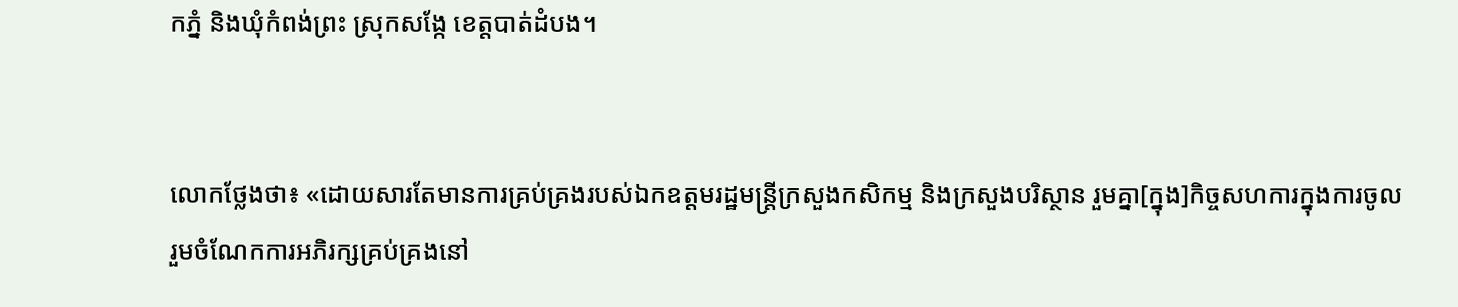កភ្នំ និងឃុំកំពង់ព្រះ ស្រុកសង្កែ ខេត្តបាត់ដំបង។


លោកថ្លែងថា៖ «ដោយសារតែមានការគ្រប់គ្រងរបស់ឯកឧត្តមរដ្ឋមន្ត្រីក្រសួងកសិកម្ម និងក្រសួងបរិស្ថាន រួមគ្នា[ក្នុង]កិច្ចសហការក្នុងការចូលរួមចំណែកការអភិរក្សគ្រប់គ្រងនៅ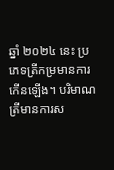ឆ្នាំ ២០២៤ នេះ ប្រភេទត្រីកម្រមានការកើនឡើង។ បរិមាណត្រីមានការស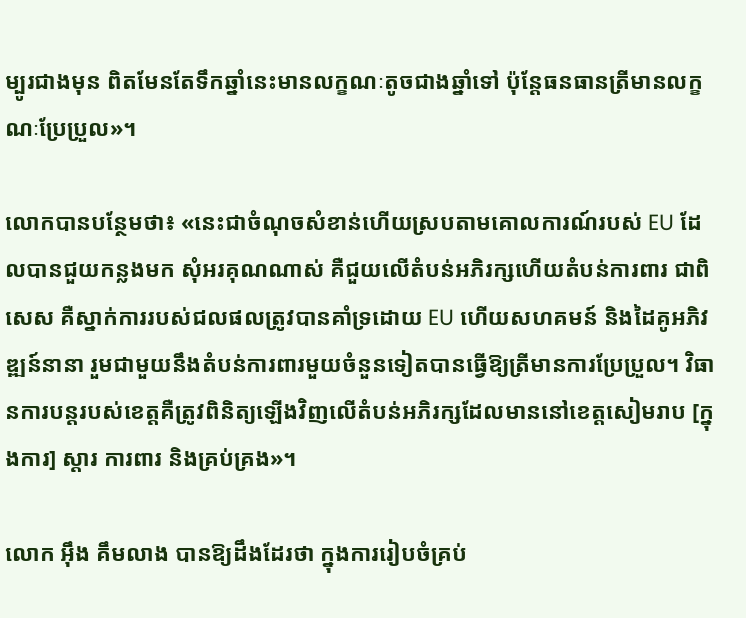ម្បូរជាងមុន ពិតមែនតែទឹកឆ្នាំនេះមានលក្ខណៈតូចជាងឆ្នាំទៅ ប៉ុន្តែធនធានត្រីមានលក្ខណៈប្រែប្រួល»។

លោកបានបន្ថែមថា៖ «នេះជាចំណុចសំខាន់ហើយស្របតាមគោលការណ៍របស់ EU ដែលបានជួយកន្លងមក សុំអរគុណណាស់ គឺជួយលើតំបន់អភិរក្សហើយតំបន់ការពារ ជាពិសេស គឺស្នាក់ការរបស់ជលផលត្រូវបានគាំទ្រដោយ EU ហើយសហគមន៍ និងដៃគូអភិវឌ្ឍន៍នានា រួមជាមួយនឹងតំបន់ការពារមួយចំនួនទៀតបានធ្វើឱ្យត្រីមានការប្រែប្រួល។ វិធានការបន្តរបស់ខេត្តគឺត្រូវពិនិត្យឡើងវិញលើតំបន់អភិរក្សដែលមាននៅខេត្តសៀមរាប [ក្នុងការ] ស្តារ ការពារ និងគ្រប់គ្រង»។

លោក អ៊ឹង គឹមលាង បានឱ្យដឹងដែរថា ក្នុងការរៀបចំគ្រប់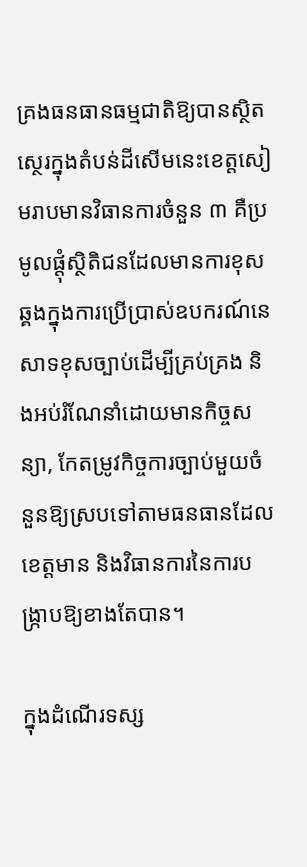គ្រងធនធានធម្មជាតិឱ្យបានស្ថិតស្ថេរក្នុងតំបន់ដីសើមនេះខេត្តសៀមរាបមានវិធានការចំនួន ៣ គឺប្រមូលផ្តុំស្ថិតិជនដែលមានការខុសឆ្គងក្នុងការប្រើប្រាស់ឧបករណ៍នេសាទខុសច្បាប់ដើម្បីគ្រប់គ្រង និងអប់រំណែនាំដោយមានកិច្ចសន្យា, កែតម្រូវកិច្ចការច្បាប់មួយចំនួនឱ្យស្របទៅតាមធនធានដែលខេត្តមាន និងវិធានការនៃការបង្ក្រាបឱ្យខាងតែបាន។

ក្នុងដំណើរទស្ស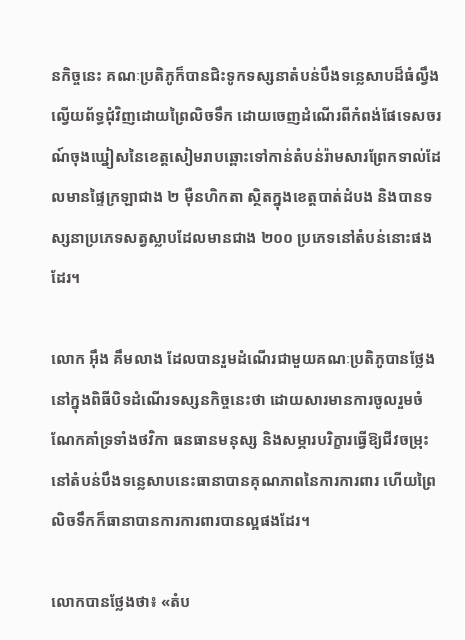នកិច្ចនេះ គណៈប្រតិភូក៏បានជិះទូកទស្សនាតំបន់បឹងទន្លេសាបដ៏ធំល្វឹងល្វើយព័ទ្ធជុំវិញដោយព្រៃលិចទឹក ដោយចេញដំណើរពីកំពង់ផែទេសចរណ៍ចុងឃ្នៀសនៃខេត្តសៀមរាបឆ្ពោះទៅកាន់តំបន់រ៉ាមសារព្រែកទាល់ដែលមានផ្ទៃក្រឡាជាង ២ ម៉ឺនហិកតា ស្ថិតក្នុងខេត្តបាត់ដំបង និងបានទស្សនាប្រភេទសត្វស្លាបដែលមានជាង ២០០ ប្រភេទនៅតំបន់នោះផងដែរ។

លោក អ៊ឹង គឹមលាង ដែលបានរួមដំណើរជាមួយគណៈប្រតិភូបានថ្លែងនៅក្នុងពិធីបិទដំណើរទស្សនកិច្ចនេះថា ដោយសារមានការចូលរួមចំណែកគាំទ្រទាំងថវិកា ធនធានមនុស្ស និងសម្ភារបរិក្ខារធ្វើឱ្យជីវចម្រុះនៅតំបន់បឹងទន្លេសាបនេះធានាបានគុណភាពនៃការការពារ ហើយព្រៃលិចទឹកក៏ធានាបានការការពារបានល្អផងដែរ។

លោកបានថ្លែងថា៖ «តំប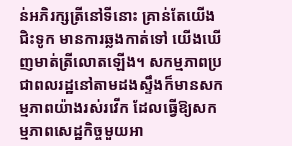ន់អភិរក្សត្រីនៅទីនោះ គ្រាន់តែយើងជិះទូក មានការឆ្លងកាត់ទៅ យើងឃើញមាត់ត្រីលោតឡើង។ សកម្មភាពប្រជាពលរដ្ឋនៅតាមដងស្ទឹងក៏មានសកម្មភាពយ៉ាងរស់រវើក ដែលធ្វើឱ្យសកម្មភាពសេដ្ឋកិច្ចមួយអា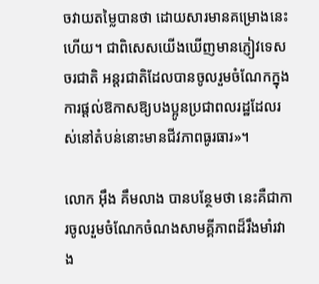ចវាយតម្លៃបានថា ដោយសារមានគម្រោងនេះហើយ។ ជាពិសេសយើងឃើញមានភ្ញៀវទេសចរជាតិ អន្តរជាតិដែលបានចូលរួមចំណែកក្នុងការផ្តល់ឱកាសឱ្យបងប្អូនប្រជាពលរដ្ឋដែលរស់នៅតំបន់នោះមានជីវភាពធូរធារ»។

លោក អ៊ឹង គឹមលាង បានបន្ថែមថា នេះគឺជាការចូលរួមចំណែកចំណងសាមគ្គីភាពដ៏រឹងមាំរវាង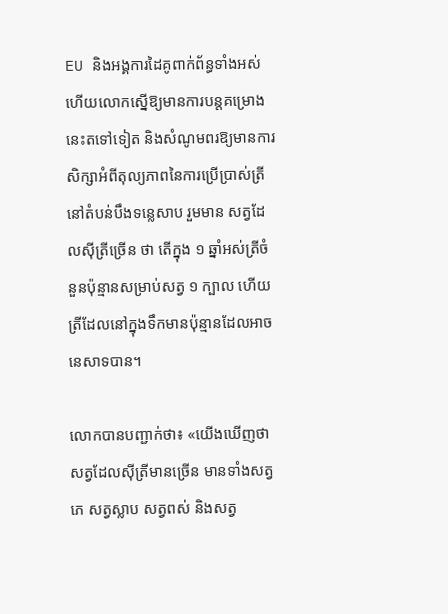EU និងអង្គការដៃគូពាក់ព័ន្ធទាំងអស់ ហើយលោកស្នើឱ្យមានការបន្តគម្រោងនេះតទៅទៀត និងសំណូមពរឱ្យមានការសិក្សាអំពីតុល្យភាពនៃការប្រើប្រាស់ត្រីនៅតំបន់បឹងទន្លេសាប រួមមាន សត្វដែលស៊ីត្រីច្រើន ថា តើក្នុង ១ ឆ្នាំអស់ត្រីចំនួនប៉ុន្មានសម្រាប់សត្វ ១ ក្បាល ហើយត្រីដែលនៅក្នុងទឹកមានប៉ុន្មានដែលអាចនេសាទបាន។

លោកបានបញ្ជាក់ថា៖ «យើងឃើញថា សត្វដែលស៊ីត្រីមានច្រើន មានទាំងសត្វភេ សត្វស្លាប សត្វពស់ និងសត្វ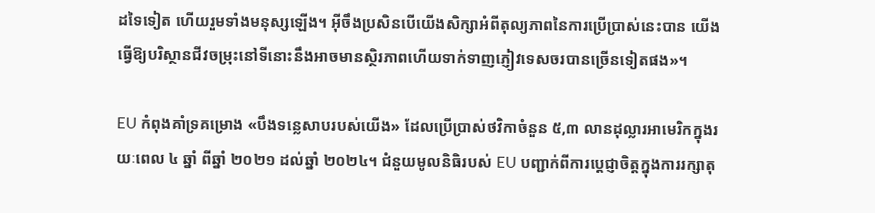ដទៃទៀត ហើយរួមទាំងមនុស្សឡើង។ អ៊ីចឹងប្រសិនបើយើងសិក្សាអំពីតុល្យភាពនៃការប្រើប្រាស់នេះបាន យើងធ្វើឱ្យបរិស្ថានជីវចម្រុះនៅទីនោះនឹងអាចមានស្ថិរភាពហើយទាក់ទាញភ្ញៀវទេសចរបានច្រើនទៀតផង»។

EU កំពុងគាំទ្រគម្រោង «បឹងទន្លេសាបរបស់យើង» ដែលប្រើប្រាស់ថវិកាចំនួន ៥,៣ លានដុល្លារអាមេរិកក្នុងរយៈពេល ៤ ឆ្នាំ ពីឆ្នាំ ២០២១ ដល់ឆ្នាំ ២០២៤។ ជំនួយមូលនិធិរបស់ EU បញ្ជាក់ពីការប្តេជ្ញាចិត្តក្នុងការរក្សាតុ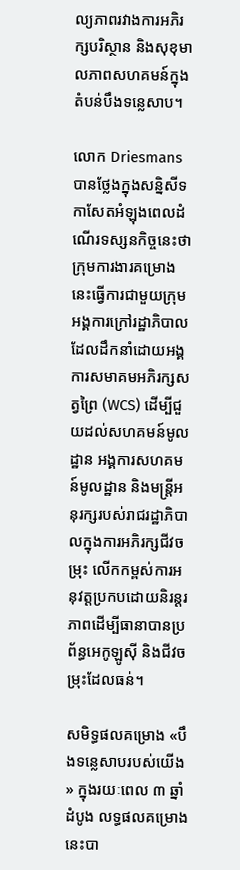ល្យភាពរវាងការអភិរក្សបរិស្ថាន និងសុខុមាលភាពសហគមន៍ក្នុងតំបន់បឹងទន្លេសាប។

លោក Driesmans បានថ្លែងក្នុងសន្និសីទកាសែតអំឡុងពេលដំណើរទស្សនកិច្ចនេះថា ក្រុមការងារគម្រោងនេះធ្វើការជាមួយក្រុមអង្គការក្រៅរដ្ឋាភិបាលដែលដឹកនាំដោយអង្គការសមាគមអភិរក្សសត្វព្រៃ (WCS) ដើម្បីជួយដល់សហគមន៍មូលដ្ឋាន អង្គការសហគមន៍មូលដ្ឋាន និងមន្ត្រីអនុរក្សរបស់រាជរដ្ឋាភិបាលក្នុងការអភិរក្សជីវចម្រុះ លើកកម្ពស់ការអនុវត្តប្រកបដោយនិរន្តរភាពដើម្បីធានាបានប្រព័ន្ធអេកូឡូស៊ី និងជីវចម្រុះដែលធន់។

សមិទ្ធផលគម្រោង «បឹងទន្លេសាបរបស់យើង» ក្នុងរយៈពេល ៣ ឆ្នាំដំបូង លទ្ធផលគម្រោងនេះបា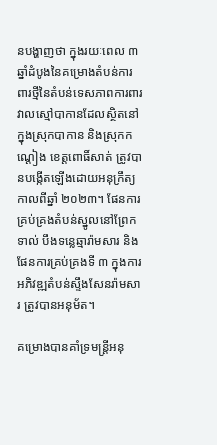នបង្ហាញថា ក្នុងរយៈពេល ៣ ឆ្នាំដំបូងនៃគម្រោងតំបន់ការពារថ្មីនៃតំបន់ទេសភាពការពារវាលស្មៅបាកានដែលស្ថិតនៅក្នុងស្រុកបាកាន និងស្រុកកណ្តៀង ខេត្តពោធិ៍សាត់ ត្រូវបានបង្កើតឡើងដោយអនុក្រឹត្យកាលពីឆ្នាំ ២០២៣។ ផែនការគ្រប់គ្រងតំបន់ស្នូលនៅព្រែកទាល់ បឹងទន្លេឆ្មារ៉ាមសារ និងផែនការគ្រប់គ្រងទី ៣ ក្នុងការអភិវឌ្ឍតំបន់ស្ទឹងសែនរ៉ាមសារ ត្រូវបានអនុម័ត។

គម្រោងបានគាំទ្រមន្ត្រីអនុ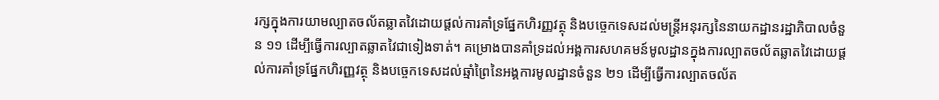រក្សក្នុងការយាមល្បាតចល័តឆ្លាតវៃដោយផ្តល់ការគាំទ្រផ្នែកហិរញ្ញវត្ថុ និងបច្ចេកទេសដល់មន្ត្រីអនុរក្សនៃនាយកដ្ឋានរដ្ឋាភិបាលចំនួន ១១ ដើម្បីធ្វើការល្បាតឆ្លាតវៃជាទៀងទាត់។ គម្រោងបានគាំទ្រដល់អង្គការសហគមន៍មូលដ្ឋានក្នុងការល្បាតចល័តឆ្លាតវៃដោយផ្តល់ការគាំទ្រផ្នែកហិរញ្ញវត្ថុ និងបច្ចេកទេសដល់ឆ្មាំព្រៃនៃអង្គការមូលដ្ឋានចំនួន ២១ ដើម្បីធ្វើការល្បាតចល័ត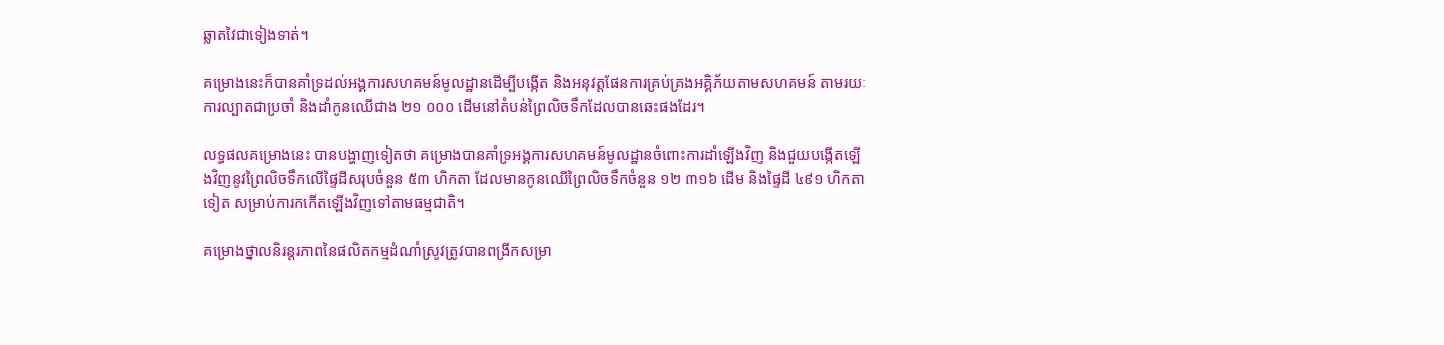ឆ្លាតវៃជាទៀងទាត់។

គម្រោងនេះក៏បានគាំទ្រដល់អង្គការសហគមន៍មូលដ្ឋានដើម្បីបង្កើត និងអនុវត្តផែនការគ្រប់គ្រងអគ្គិភ័យតាមសហគមន៍ តាមរយៈការល្បាតជាប្រចាំ និងដាំកូនឈើជាង ២១ ០០០ ដើមនៅតំបន់ព្រៃលិចទឹកដែលបានឆេះផងដែរ។

លទ្ធផលគម្រោងនេះ បានបង្ហាញទៀតថា គម្រោងបានគាំទ្រអង្គការសហគមន៍មូលដ្ឋានចំពោះការដាំឡើងវិញ និងជួយបង្កើតឡើងវិញនូវព្រៃលិចទឹកលើផ្ទៃដីសរុបចំនួន ៥៣ ហិកតា ដែលមានកូនឈើព្រៃលិចទឹកចំនួន ១២ ៣១៦ ដើម និងផ្ទៃដី ៤៩១ ហិកតាទៀត សម្រាប់ការកកើតឡើងវិញទៅតាមធម្មជាតិ។

គម្រោងថ្នាលនិរន្តរភាពនៃផលិតកម្មដំណាំស្រូវត្រូវបានពង្រីកសម្រា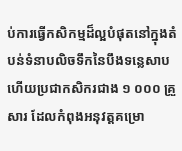ប់ការធ្វើកសិកម្មដ៏ល្អបំផុតនៅក្នុងតំបន់ទំនាបលិចទឹកនៃបឹងទន្លេសាប ហើយប្រជាកសិករជាង ១ ០០០ គ្រួសារ ដែលកំពុងអនុវត្តគម្រោ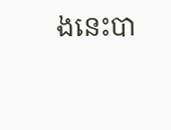ងនេះបា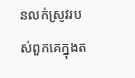នលក់ស្រូវរបស់ពួកគេក្នុងត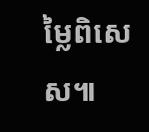ម្លៃពិសេស៕